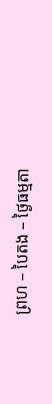ព្រហ – បៃតង – ថ្ងៃធម្មតា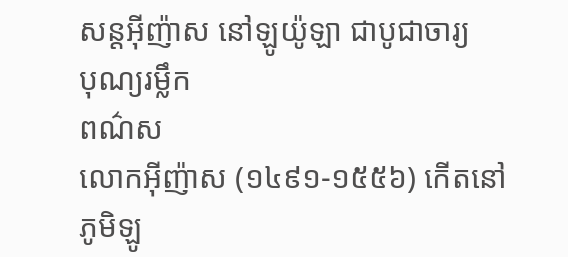សន្ដអ៊ីញ៉ាស នៅឡូយ៉ូឡា ជាបូជាចារ្យ
បុណ្យរម្លឹក
ពណ៌ស
លោកអ៊ីញ៉ាស (១៤៩១-១៥៥៦) កើតនៅភូមិឡូ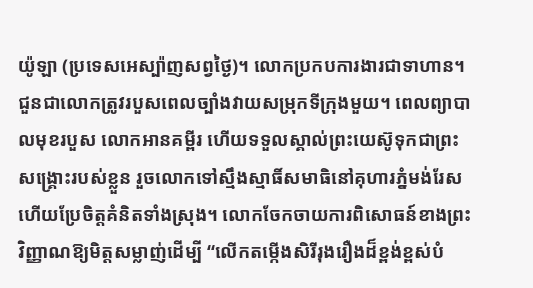យ៉ូឡា (ប្រទេសអេស្ប៉ាញសព្វថ្ងៃ)។ លោកប្រកបការងារជាទាហាន។ ជួនជាលោកត្រូវរបួសពេលច្បាំងវាយសម្រុកទីក្រុងមួយ។ ពេលព្យាបាលមុខរបួស លោកអានគម្ពីរ ហើយទទួលស្គាល់ព្រះយេស៊ូទុកជាព្រះសង្គ្រោះរបស់ខ្លួន រួចលោកទៅស្មឹងស្មាធិ៍សមាធិនៅគុហារភ្នំមង់រែស ហើយប្រែចិត្តគំនិតទាំងស្រុង។ លោកចែកចាយការពិសោធន៍ខាងព្រះវិញ្ញាណឱ្យមិត្តសម្លាញ់ដើម្បី “លើកតម្កើងសិរីរុងរឿងដ៏ខ្ពង់ខ្ពស់បំ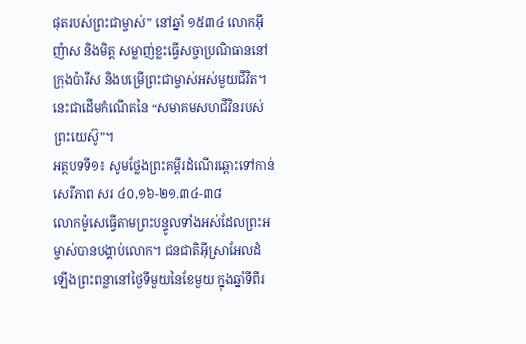ផុតរបស់ព្រះជាម្ចាស់” នៅឆ្នាំ ១៥៣៤ លោកអ៊ីញ៉ាស និងមិត្ត សម្លាញ់ខ្លះធ្វើសច្ចាប្រណិធាននៅក្រុងប៉ារីស និងបម្រើព្រះជាម្ចាស់អស់មួយជីវិត។ នេះជាដើមកំណើតនៃ “សមាគមសហជីវិនរបស់ព្រះយេស៊ូ”។
អត្ថបទទី១៖ សូមថ្លែងព្រះគម្ពីរដំណើរឆ្ពោះទៅកាន់សេរីភាព សរ ៤០,១៦-២១.៣៤-៣៨
លោកម៉ូសេធ្វើតាមព្រះបន្ទូលទាំងអស់ដែលព្រះអម្ចាស់បានបង្គាប់លោក។ ជនជាតិអ៊ីស្រាអែលដំឡើងព្រះពន្លានៅថ្ងៃទីមួយនៃខែមួយ ក្នុងឆ្នាំទីពីរ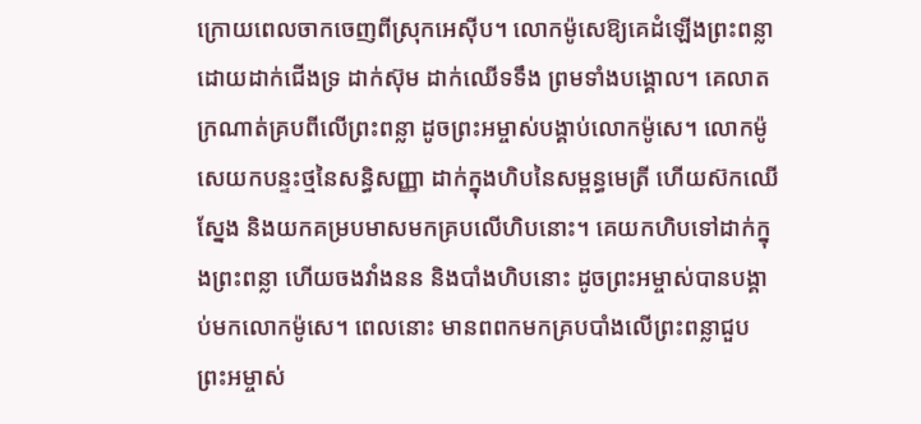ក្រោយពេលចាកចេញពីស្រុកអេស៊ីប។ លោកម៉ូសេឱ្យគេដំឡើងព្រះពន្លាដោយដាក់ជើងទ្រ ដាក់ស៊ុម ដាក់ឈើទទឹង ព្រមទាំងបង្គោល។ គេលាតក្រណាត់គ្របពីលើព្រះពន្លា ដូចព្រះអម្ចាស់បង្គាប់លោកម៉ូសេ។ លោកម៉ូសេយកបន្ទះថ្មនៃសន្ធិសញ្ញា ដាក់ក្នុងហិបនៃសម្ពន្ធមេត្រី ហើយស៊កឈើស្នែង និងយកគម្របមាសមកគ្របលើហិបនោះ។ គេយកហិបទៅដាក់ក្នុងព្រះពន្លា ហើយចងវាំងនន និងបាំងហិបនោះ ដូចព្រះអម្ចាស់បានបង្គាប់មកលោកម៉ូសេ។ ពេលនោះ មានពពកមកគ្របបាំងលើព្រះពន្លាជួបព្រះអម្ចាស់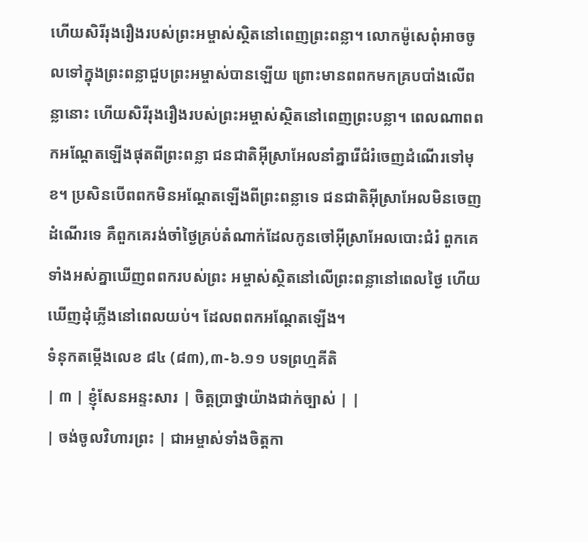ហើយសិរីរុងរឿងរបស់ព្រះអម្ចាស់ស្ថិតនៅពេញព្រះពន្លា។ លោកម៉ូសេពុំអាចចូលទៅក្នុងព្រះពន្លាជួបព្រះអម្ចាស់បានឡើយ ព្រោះមានពពកមកគ្របបាំងលើពន្លានោះ ហើយសិរីរុងរឿងរបស់ព្រះអម្ចាស់ស្ថិតនៅពេញព្រះបន្លា។ ពេលណាពពកអណ្តែតឡើងផុតពីព្រះពន្លា ជនជាតិអ៊ីស្រាអែលនាំគ្នារើជំរំចេញដំណើរទៅមុខ។ ប្រសិនបើពពកមិនអណ្តែតឡើងពីព្រះពន្លាទេ ជនជាតិអ៊ីស្រាអែលមិនចេញដំណើរទេ គឺពួកគេរង់ចាំថ្ងៃគ្រប់តំណាក់ដែលកូនចៅអ៊ីស្រាអែលបោះជំរំ ពួកគេទាំងអស់គ្នាឃើញពពករបស់ព្រះ អម្ចាស់ស្ថិតនៅលើព្រះពន្លានៅពេលថ្ងៃ ហើយឃើញដុំភ្លើងនៅពេលយប់។ ដែលពពកអណ្តែតឡើង។
ទំនុកតម្កើងលេខ ៨៤ (៨៣),៣-៦.១១ បទព្រហ្មគីតិ
| ៣ | ខ្ញុំសែនអន្ទះសារ | ចិត្តប្រាថ្នាយ៉ាងជាក់ច្បាស់ | |
| ចង់ចូលវិហារព្រះ | ជាអម្ចាស់ទាំងចិត្តកា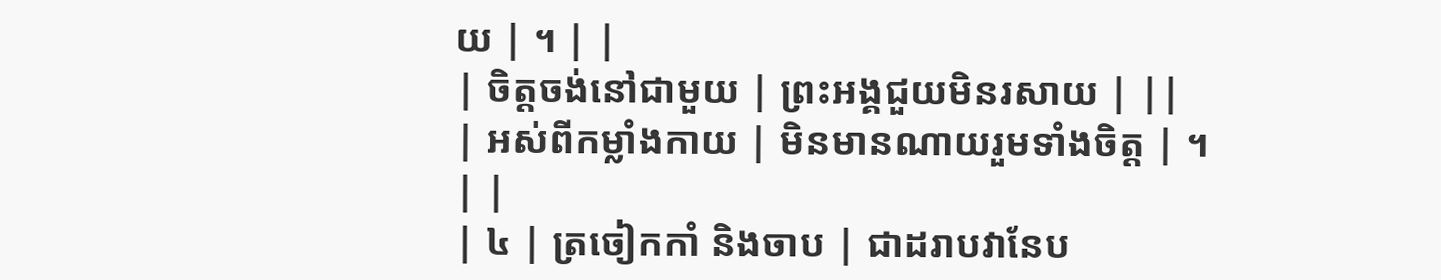យ | ។ | |
| ចិត្តចង់នៅជាមួយ | ព្រះអង្គជួយមិនរសាយ | ||
| អស់ពីកម្លាំងកាយ | មិនមានណាយរួមទាំងចិត្ត | ។ | |
| ៤ | ត្រចៀកកាំ និងចាប | ជាដរាបវានែប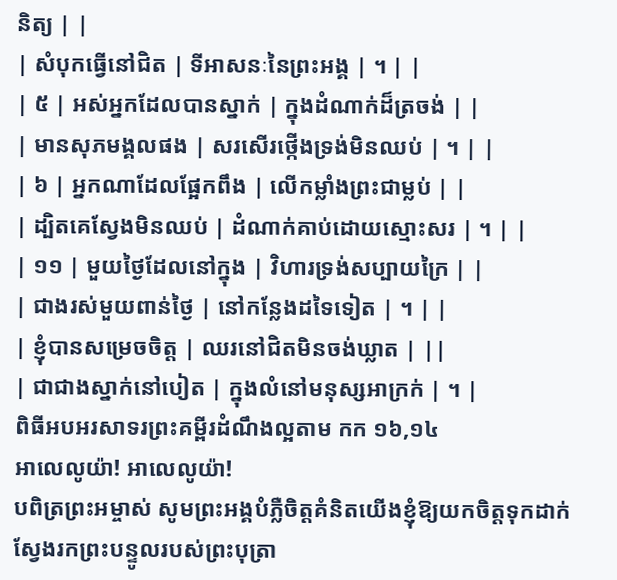និត្យ | |
| សំបុកធ្វើនៅជិត | ទីអាសនៈនៃព្រះអង្គ | ។ | |
| ៥ | អស់អ្នកដែលបានស្នាក់ | ក្នុងដំណាក់ដ៏ត្រចង់ | |
| មានសុភមង្គលផង | សរសើរថ្កើងទ្រង់មិនឈប់ | ។ | |
| ៦ | អ្នកណាដែលផ្អែកពឹង | លើកម្លាំងព្រះជាម្លប់ | |
| ដ្បិតគេស្វែងមិនឈប់ | ដំណាក់គាប់ដោយស្មោះសរ | ។ | |
| ១១ | មួយថ្ងៃដែលនៅក្នុង | វិហារទ្រង់សប្បាយក្រៃ | |
| ជាងរស់មួយពាន់ថ្ងៃ | នៅកន្លែងដទៃទៀត | ។ | |
| ខ្ញុំបានសម្រេចចិត្ត | ឈរនៅជិតមិនចង់ឃ្លាត | ||
| ជាជាងស្នាក់នៅបៀត | ក្នុងលំនៅមនុស្សអាក្រក់ | ។ |
ពិធីអបអរសាទរព្រះគម្ពីរដំណឹងល្អតាម កក ១៦,១៤
អាលេលូយ៉ា! អាលេលូយ៉ា!
បពិត្រព្រះអម្ចាស់ សូមព្រះអង្គបំភ្លឺចិត្តគំនិតយើងខ្ញុំឱ្យយកចិត្តទុកដាក់ស្វែងរកព្រះបន្ទូលរបស់ព្រះបុត្រា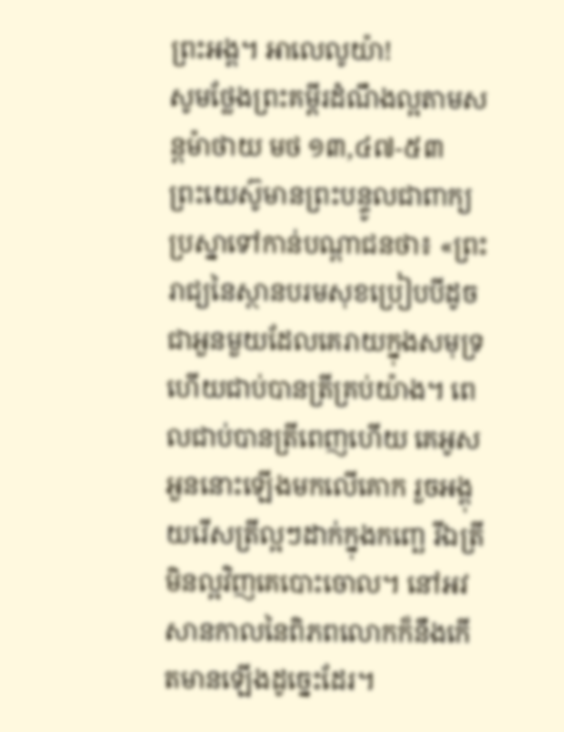ព្រះអង្គ។ អាលេលូយ៉ា!
សូមថ្លែងព្រះគម្ពីរដំណឹងល្អតាមសន្តម៉ាថាយ មថ ១៣,៤៧-៥៣
ព្រះយេស៊ូមានព្រះបន្ទូលជាពាក្យប្រស្នាទៅកាន់បណ្តាជនថា៖ «ព្រះរាជ្យនៃស្ថានបរមសុខប្រៀបបីដូចជាអួនមួយដែលគេរាយក្នុងសមុទ្រ ហើយជាប់បានត្រីគ្រប់យ៉ាង។ ពេលជាប់បានត្រីពេញហើយ គេអូសអួននោះឡើងមកលើគោក រួចអង្គុយរើសត្រីល្អៗដាក់ក្នុងកញ្ឆេ រីឯត្រីមិនល្អវិញគេបោះចោល។ នៅអវសានកាលនៃពិភពលោកក៏នឹងកើតមានឡើងដូច្នេះដែរ។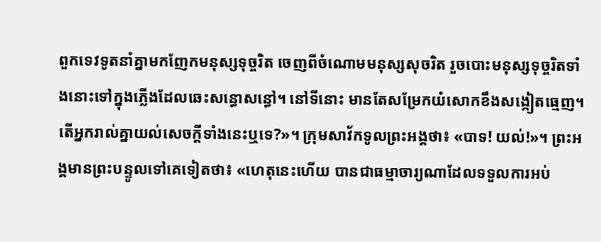ពួកទេវទូតនាំគ្នាមកញែកមនុស្សទុច្ចរិត ចេញពីចំណោមមនុស្សសុចរិត រួចបោះមនុស្សទុច្ចរិតទាំងនោះទៅក្នុងភ្លើងដែលឆេះសន្ធោសន្ធៅ។ នៅទីនោះ មានតែសម្រែកយំសោកខឹងសង្កៀតធ្មេញ។ តើអ្នករាល់គ្នាយល់សេចក្តីទាំងនេះឬទេ?»។ ក្រុមសាវ័កទូលព្រះអង្គថា៖ «បាទ! យល់!»។ ព្រះអង្គមានព្រះបន្ទូលទៅគេទៀតថា៖ «ហេតុនេះហើយ បានជាធម្មាចារ្យណាដែលទទួលការអប់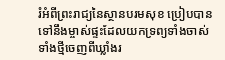រំអំពីព្រះរាជ្យនៃស្ថានបរមសុខ ប្រៀបបានទៅនឹងម្ចាស់ផ្ទះដែលយកទ្រព្យទាំងចាស់ទាំងថ្មីចេញពីឃ្លាំងរ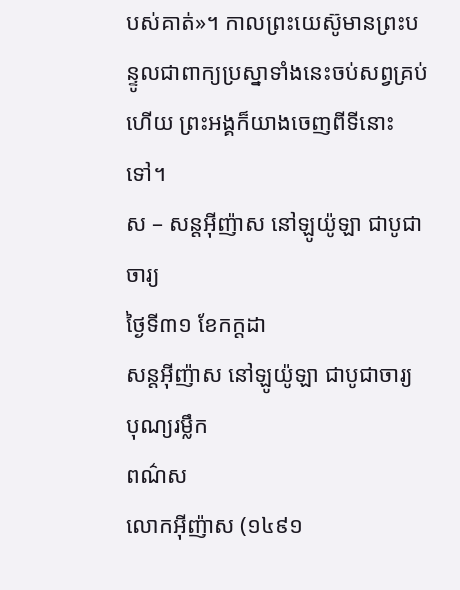បស់គាត់»។ កាលព្រះយេស៊ូមានព្រះបន្ទូលជាពាក្យប្រស្នាទាំងនេះចប់សព្វគ្រប់ហើយ ព្រះអង្គក៏យាងចេញពីទីនោះទៅ។
ស – សន្ដអ៊ីញ៉ាស នៅឡូយ៉ូឡា ជាបូជាចារ្យ
ថ្ងៃទី៣១ ខែកក្ដដា
សន្ដអ៊ីញ៉ាស នៅឡូយ៉ូឡា ជាបូជាចារ្យ
បុណ្យរម្លឹក
ពណ៌ស
លោកអ៊ីញ៉ាស (១៤៩១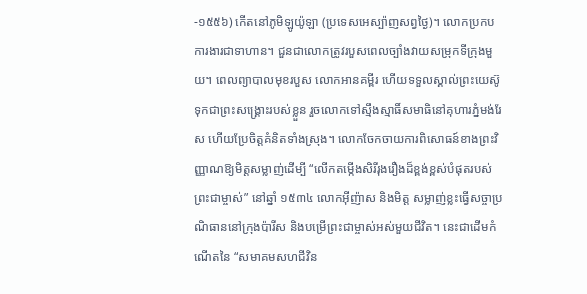-១៥៥៦) កើតនៅភូមិឡូយ៉ូឡា (ប្រទេសអេស្ប៉ាញសព្វថ្ងៃ)។ លោកប្រកបការងារជាទាហាន។ ជួនជាលោកត្រូវរបួសពេលច្បាំងវាយសម្រុកទីក្រុងមួយ។ ពេលព្យាបាលមុខរបួស លោកអានគម្ពីរ ហើយទទួលស្គាល់ព្រះយេស៊ូទុកជាព្រះសង្គ្រោះរបស់ខ្លួន រួចលោកទៅស្មឹងស្មាធិ៍សមាធិនៅគុហារភ្នំមង់រែស ហើយប្រែចិត្តគំនិតទាំងស្រុង។ លោកចែកចាយការពិសោធន៍ខាងព្រះវិញ្ញាណឱ្យមិត្តសម្លាញ់ដើម្បី “លើកតម្កើងសិរីរុងរឿងដ៏ខ្ពង់ខ្ពស់បំផុតរបស់ព្រះជាម្ចាស់” នៅឆ្នាំ ១៥៣៤ លោកអ៊ីញ៉ាស និងមិត្ត សម្លាញ់ខ្លះធ្វើសច្ចាប្រណិធាននៅក្រុងប៉ារីស និងបម្រើព្រះជាម្ចាស់អស់មួយជីវិត។ នេះជាដើមកំណើតនៃ “សមាគមសហជីវិន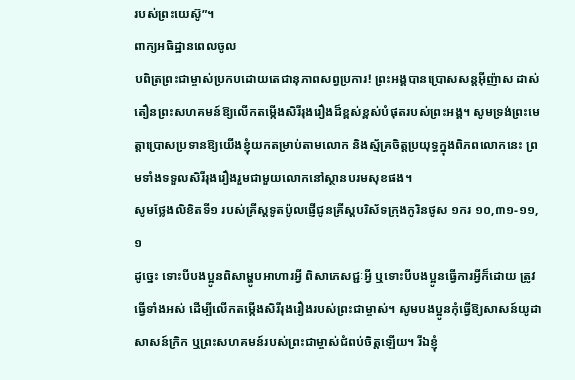របស់ព្រះយេស៊ូ”។
ពាក្យអធិដ្ឋានពេលចូល
បពិត្រព្រះជាម្ចាស់ប្រកបដោយតេជានុភាពសព្វប្រការ! ព្រះអង្គបានប្រោសសន្តអ៊ីញ៉ាស ដាស់តឿនព្រះសហគមន៍ឱ្យលើកតម្កើងសិរីរុងរឿងដ៏ខ្ពស់ខ្ពស់បំផុតរបស់ព្រះអង្គ។ សូមទ្រង់ព្រះមេត្តាប្រោសប្រទានឱ្យយើងខ្ញុំយកតម្រាប់តាមលោក និងស្ម័គ្រចិត្តប្រយុទ្ធក្នុងពិភពលោកនេះ ព្រមទាំងទទួលសិរីរុងរឿងរួមជាមួយលោកនៅស្ថានបរមសុខផង។
សូមថ្លែងលិខិតទី១ របស់គ្រីស្ដទូតប៉ូលផ្ញើជូនគ្រីស្ដបរិស័ទក្រុងកូរិនថូស ១ករ ១០,៣១-១១,១
ដូច្នេះ ទោះបីបងប្អូនពិសាម្ហូបអាហារអ្វី ពិសាភេសជ្ជៈអ្វី ឬទោះបីបងប្អូនធ្វើការអ្វីក៏ដោយ ត្រូវធ្វើទាំងអស់ ដើម្បីលើកតម្កើងសិរីរុងរឿងរបស់ព្រះជាម្ចាស់។ សូមបងប្អូនកុំធ្វើឱ្យសាសន៍យូដា សាសន៍ក្រិក ឬព្រះសហគមន៍របស់ព្រះជាម្ចាស់ជំពប់ចិត្តឡើយ។ រីឯខ្ញុំ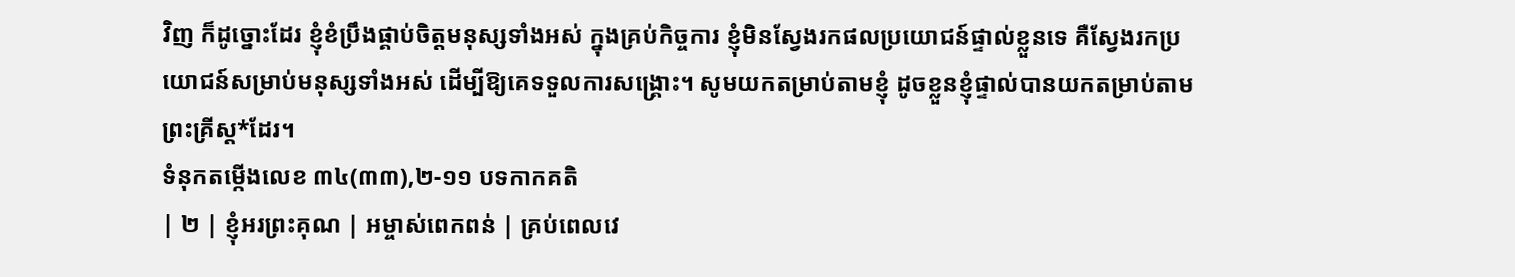វិញ ក៏ដូច្នោះដែរ ខ្ញុំខំប្រឹងផ្គាប់ចិត្តមនុស្សទាំងអស់ ក្នុងគ្រប់កិច្ចការ ខ្ញុំមិនស្វែងរកផលប្រយោជន៍ផ្ទាល់ខ្លួនទេ គឺស្វែងរកប្រយោជន៍សម្រាប់មនុស្សទាំងអស់ ដើម្បីឱ្យគេទទួលការសង្គ្រោះ។ សូមយកតម្រាប់តាមខ្ញុំ ដូចខ្លួនខ្ញុំផ្ទាល់បានយកតម្រាប់តាមព្រះគ្រីស្ត*ដែរ។
ទំនុកតម្កើងលេខ ៣៤(៣៣),២-១១ បទកាកគតិ
| ២ | ខ្ញុំអរព្រះគុណ | អម្ចាស់ពេកពន់ | គ្រប់ពេលវេ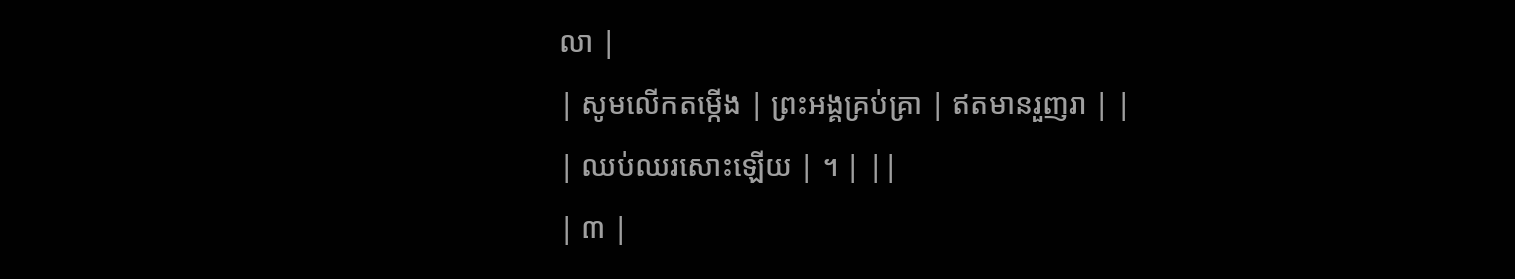លា |
| សូមលើកតម្កើង | ព្រះអង្គគ្រប់គ្រា | ឥតមានរួញរា | |
| ឈប់ឈរសោះឡើយ | ។ | ||
| ៣ |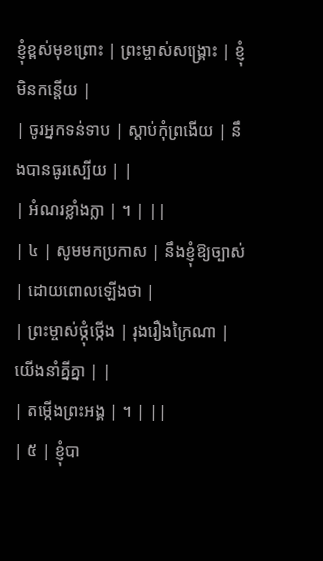ខ្ញុំខ្ពស់មុខព្រោះ | ព្រះម្ចាស់សង្គ្រោះ | ខ្ញុំមិនកន្តើយ |
| ចូរអ្នកទន់ទាប | ស្តាប់កុំព្រងើយ | នឹងបានធូរស្បើយ | |
| អំណរខ្លាំងក្លា | ។ | ||
| ៤ | សូមមកប្រកាស | នឹងខ្ញុំឱ្យច្បាស់ | ដោយពោលឡើងថា |
| ព្រះម្ចាស់ថ្កុំថ្កើង | រុងរឿងក្រៃណា | យើងនាំគ្នីគ្នា | |
| តម្កើងព្រះអង្គ | ។ | ||
| ៥ | ខ្ញុំបា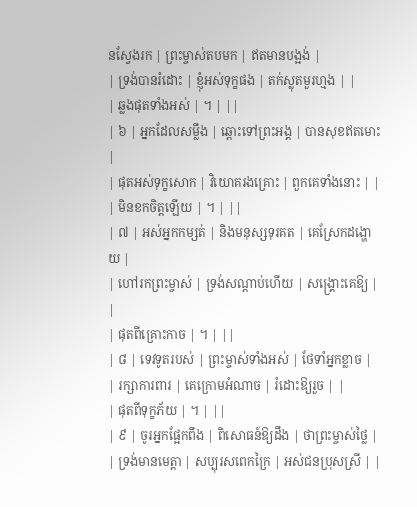នស្វែងរក | ព្រះម្ចាស់តបមក | ឥតមានបង្អង់ |
| ទ្រង់បានរំដោះ | ខ្ញុំអស់ទុក្ខផង | តក់ស្លុតមួរហ្មង | |
| ឆ្លងផុតទាំងអស់ | ។ | ||
| ៦ | អ្នកដែលសម្លឹង | ឆ្ពោះទៅព្រះអង្គ | បានសុខឥតមោះ |
| ផុតអស់ទុក្ខសោក | វិយោគរងគ្រោះ | ពួកគេទាំងនោះ | |
| មិនខកចិត្តឡើយ | ។ | ||
| ៧ | អស់អ្នកកម្សត់ | និងមនុស្សទុរគត | គេស្រែកដង្ហោយ |
| ហៅរកព្រះម្ចាស់ | ទ្រង់សណ្តាប់ហើយ | សង្គ្រោះគេឱ្យ | |
| ផុតពីគ្រោះកាច | ។ | ||
| ៨ | ទេវទូតរបស់ | ព្រះម្ចាស់ទាំងអស់ | ថែទាំអ្នកខ្លាច |
| រក្សាការពារ | គេក្រោមអំណាច | រំដោះឱ្យរួច | |
| ផុតពីទុក្ខភ័យ | ។ | ||
| ៩ | ចូរអ្នកផ្អែកពឹង | ពិសោធន៍ឱ្យដឹង | ថាព្រះម្ចាស់ថ្លៃ |
| ទ្រង់មានមេត្តា | សប្បុរសពេកក្រៃ | អស់ជនប្រុសស្រី | |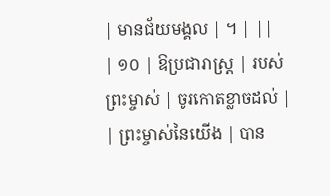| មានជ័យមង្គល | ។ | ||
| ១០ | ឱប្រជារាស្រ្ត | របស់ព្រះម្ចាស់ | ចូរកោតខ្លាចដល់ |
| ព្រះម្ចាស់នៃយើង | បាន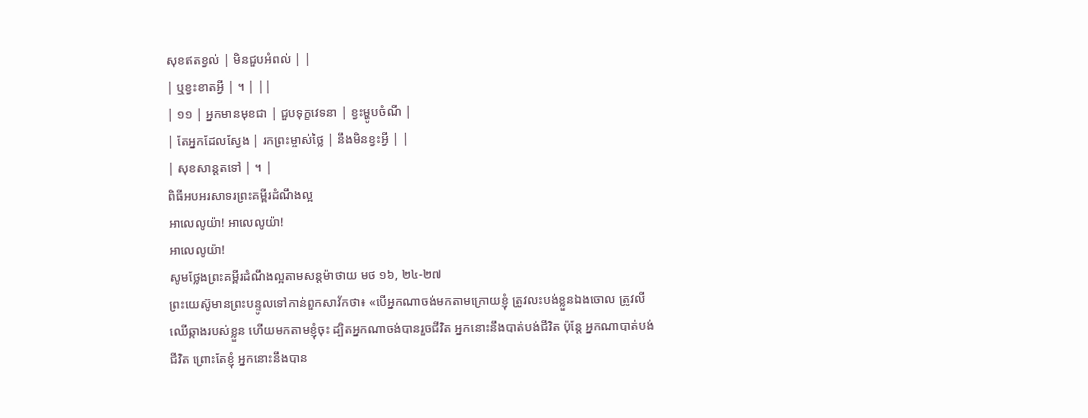សុខឥតខ្វល់ | មិនជួបអំពល់ | |
| ឬខ្វះខាតអ្វី | ។ | ||
| ១១ | អ្នកមានមុខជា | ជួបទុក្ខវេទនា | ខ្វះម្ហូបចំណី |
| តែអ្នកដែលស្វែង | រកព្រះម្ចាស់ថ្លៃ | នឹងមិនខ្វះអ្វី | |
| សុខសាន្តតទៅ | ។ |
ពិធីអបអរសាទរព្រះគម្ពីរដំណឹងល្អ
អាលេលូយ៉ា! អាលេលូយ៉ា!
អាលេលូយ៉ា!
សូមថ្លែងព្រះគម្ពីរដំណឹងល្អតាមសន្តម៉ាថាយ មថ ១៦, ២៤-២៧
ព្រះយេស៊ូមានព្រះបន្ទូលទៅកាន់ពួកសាវ័កថា៖ «បើអ្នកណាចង់មកតាមក្រោយខ្ញុំ ត្រូវលះបង់ខ្លួនឯងចោល ត្រូវលីឈើឆ្កាងរបស់ខ្លួន ហើយមកតាមខ្ញុំចុះ ដ្បិតអ្នកណាចង់បានរួចជីវិត អ្នកនោះនឹងបាត់បង់ជីវិត ប៉ុន្តែ អ្នកណាបាត់បង់ជីវិត ព្រោះតែខ្ញុំ អ្នកនោះនឹងបាន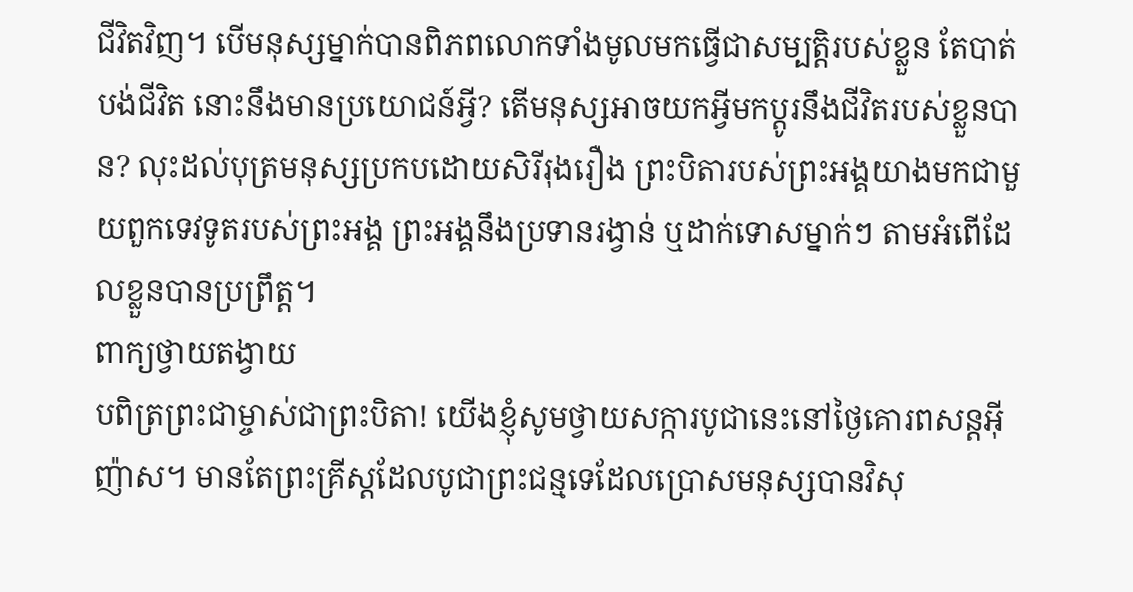ជីវិតវិញ។ បើមនុស្សម្នាក់បានពិភពលោកទាំងមូលមកធ្វើជាសម្បត្តិរបស់ខ្លួន តែបាត់បង់ជីវិត នោះនឹងមានប្រយោជន៍អ្វី? តើមនុស្សអាចយកអ្វីមកប្ដូរនឹងជីវិតរបស់ខ្លួនបាន? លុះដល់បុត្រមនុស្សប្រកបដោយសិរីរុងរឿង ព្រះបិតារបស់ព្រះអង្គយាងមកជាមួយពួកទេវទូតរបស់ព្រះអង្គ ព្រះអង្គនឹងប្រទានរង្វាន់ ឬដាក់ទោសម្នាក់ៗ តាមអំពើដែលខ្លួនបានប្រព្រឹត្ត។
ពាក្យថ្វាយតង្វាយ
បពិត្រព្រះជាម្ចាស់ជាព្រះបិតា! យើងខ្ញុំសូមថ្វាយសក្ការបូជានេះនៅថ្ងៃគោរពសន្តអ៊ីញ៉ាស។ មានតែព្រះគ្រីស្តដែលបូជាព្រះជន្មទេដែលប្រោសមនុស្សបានវិសុ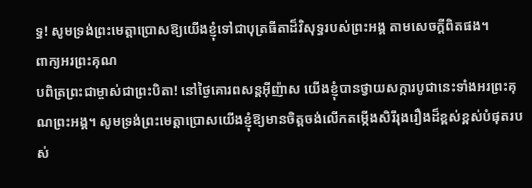ទ្ធ! សូមទ្រង់ព្រះមេត្តាប្រោសឱ្យយើងខ្ញុំទៅជាបុត្រធីតាដ៏វិសុទ្ធរបស់ព្រះអង្គ តាមសេចក្តីពិតផង។
ពាក្យអរព្រះគុណ
បពិត្រព្រះជាម្ចាស់ជាព្រះបិតា! នៅថ្ងៃគោរពសន្តអ៊ីញ៉ាស យើងខ្ញុំបានថ្វាយសក្ការបូជានេះទាំងអរព្រះគុណព្រះអង្គ។ សូមទ្រង់ព្រះមេត្តាប្រោសយើងខ្ញុំឱ្យមានចិត្តចង់លើកតម្កើងសិរីរុងរឿងដ៏ខ្ពស់ខ្ពស់បំផុតរបស់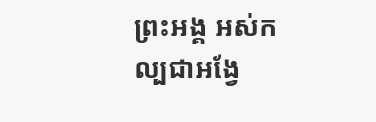ព្រះអង្គ អស់កល្បជាអង្វែ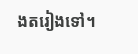ងតរៀងទៅ។